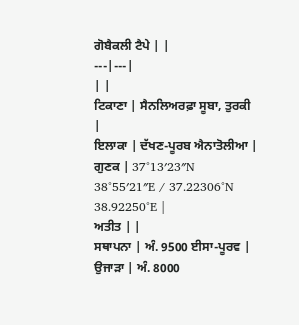ਗੋਬੈਕਲੀ ਟੈਪੇ | |
---|---|
| |
ਟਿਕਾਣਾ | ਸੈਨਲਿਅਰਫ਼ਾ ਸੂਬਾ, ਤੁਰਕੀ |
ਇਲਾਕਾ | ਦੱਖਣ-ਪੂਰਬ ਐਨਾਤੋਲੀਆ |
ਗੁਣਕ | 37°13′23″N 38°55′21″E / 37.22306°N 38.92250°E |
ਅਤੀਤ | |
ਸਥਾਪਨਾ | ਅੰ. 9500 ਈਸਾ-ਪੂਰਵ |
ਉਜਾੜਾ | ਅੰ. 8000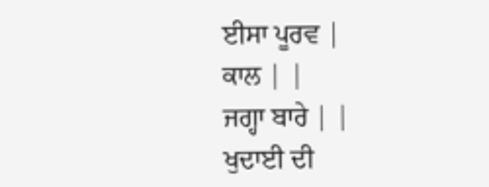ਈਸਾ ਪੂਰਵ |
ਕਾਲ | |
ਜਗ੍ਹਾ ਬਾਰੇ | |
ਖੁਦਾਈ ਦੀ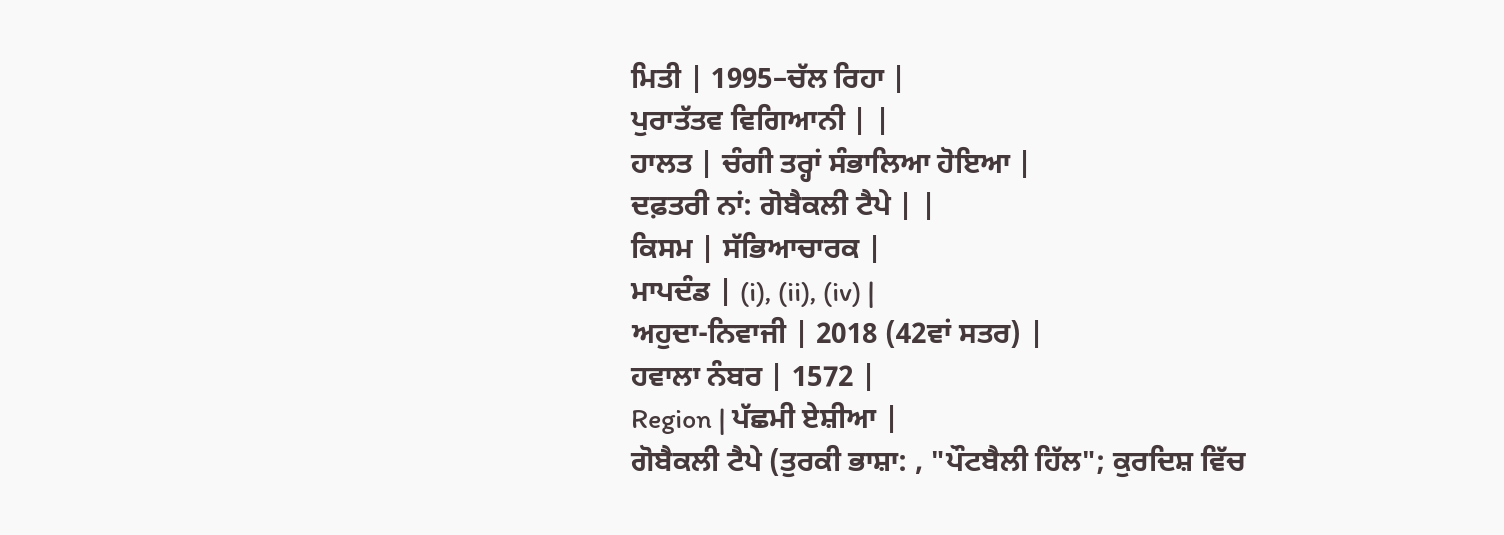ਮਿਤੀ | 1995–ਚੱਲ ਰਿਹਾ |
ਪੁਰਾਤੱਤਵ ਵਿਗਿਆਨੀ | |
ਹਾਲਤ | ਚੰਗੀ ਤਰ੍ਹਾਂ ਸੰਭਾਲਿਆ ਹੋਇਆ |
ਦਫ਼ਤਰੀ ਨਾਂ: ਗੋਬੈਕਲੀ ਟੈਪੇ | |
ਕਿਸਮ | ਸੱਭਿਆਚਾਰਕ |
ਮਾਪਦੰਡ | (i), (ii), (iv) |
ਅਹੁਦਾ-ਨਿਵਾਜੀ | 2018 (42ਵਾਂ ਸਤਰ) |
ਹਵਾਲਾ ਨੰਬਰ | 1572 |
Region | ਪੱਛਮੀ ਏਸ਼ੀਆ |
ਗੋਬੈਕਲੀ ਟੈਪੇ (ਤੁਰਕੀ ਭਾਸ਼ਾ: , "ਪੌਟਬੈਲੀ ਹਿੱਲ"; ਕੁਰਦਿਸ਼ ਵਿੱਚ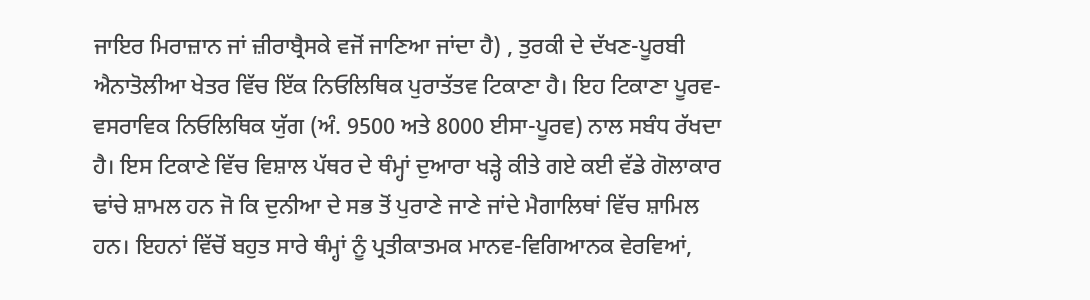ਜਾਇਰ ਮਿਰਾਜ਼ਾਨ ਜਾਂ ਜ਼ੀਰਾਬ੍ਰੈਸਕੇ ਵਜੋਂ ਜਾਣਿਆ ਜਾਂਦਾ ਹੈ) , ਤੁਰਕੀ ਦੇ ਦੱਖਣ-ਪੂਰਬੀ ਐਨਾਤੋਲੀਆ ਖੇਤਰ ਵਿੱਚ ਇੱਕ ਨਿਓਲਿਥਿਕ ਪੁਰਾਤੱਤਵ ਟਿਕਾਣਾ ਹੈ। ਇਹ ਟਿਕਾਣਾ ਪੂਰਵ-ਵਸਰਾਵਿਕ ਨਿਓਲਿਥਿਕ ਯੁੱਗ (ਅੰ. 9500 ਅਤੇ 8000 ਈਸਾ-ਪੂਰਵ) ਨਾਲ ਸਬੰਧ ਰੱਖਦਾ ਹੈ। ਇਸ ਟਿਕਾਣੇ ਵਿੱਚ ਵਿਸ਼ਾਲ ਪੱਥਰ ਦੇ ਥੰਮ੍ਹਾਂ ਦੁਆਰਾ ਖੜ੍ਹੇ ਕੀਤੇ ਗਏ ਕਈ ਵੱਡੇ ਗੋਲਾਕਾਰ ਢਾਂਚੇ ਸ਼ਾਮਲ ਹਨ ਜੋ ਕਿ ਦੁਨੀਆ ਦੇ ਸਭ ਤੋਂ ਪੁਰਾਣੇ ਜਾਣੇ ਜਾਂਦੇ ਮੈਗਾਲਿਥਾਂ ਵਿੱਚ ਸ਼ਾਮਿਲ ਹਨ। ਇਹਨਾਂ ਵਿੱਚੋਂ ਬਹੁਤ ਸਾਰੇ ਥੰਮ੍ਹਾਂ ਨੂੰ ਪ੍ਰਤੀਕਾਤਮਕ ਮਾਨਵ-ਵਿਗਿਆਨਕ ਵੇਰਵਿਆਂ,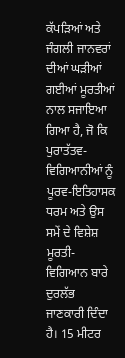ਕੱਪੜਿਆਂ ਅਤੇ ਜੰਗਲੀ ਜਾਨਵਰਾਂ ਦੀਆਂ ਘੜੀਆਂ ਗਈਆਂ ਮੂਰਤੀਆਂ ਨਾਲ ਸਜਾਇਆ ਗਿਆ ਹੈ, ਜੋ ਕਿ ਪੁਰਾਤੱਤਵ-ਵਿਗਿਆਨੀਆਂ ਨੂੰ ਪੂਰਵ-ਇਤਿਹਾਸਕ ਧਰਮ ਅਤੇ ਉਸ ਸਮੇਂ ਦੇ ਵਿਸ਼ੇਸ਼ ਮੂਰਤੀ-ਵਿਗਿਆਨ ਬਾਰੇ ਦੁਰਲੱਭ ਜਾਣਕਾਰੀ ਦਿੰਦਾ ਹੈ। 15 ਮੀਟਰ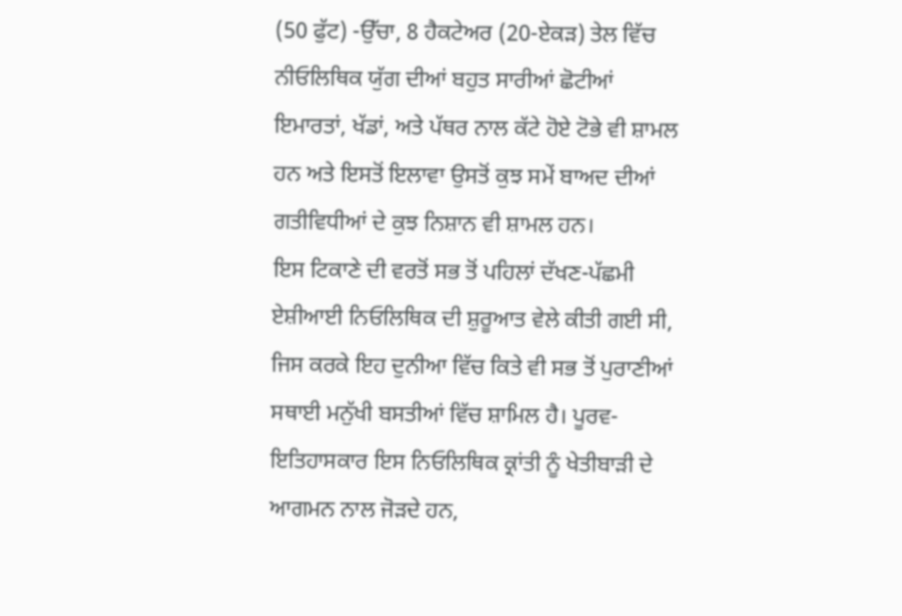(50 ਫੁੱਟ) -ਉੱਚਾ, 8 ਹੈਕਟੇਅਰ (20-ਏਕੜ) ਤੇਲ ਵਿੱਚ ਨੀਓਲਿਥਿਕ ਯੁੱਗ ਦੀਆਂ ਬਹੁਤ ਸਾਰੀਆਂ ਛੋਟੀਆਂ ਇਮਾਰਤਾਂ, ਖੱਡਾਂ, ਅਤੇ ਪੱਥਰ ਨਾਲ ਕੱਟੇ ਹੋਏ ਟੋਭੇ ਵੀ ਸ਼ਾਮਲ ਹਨ ਅਤੇ ਇਸਤੋਂ ਇਲਾਵਾ ਉਸਤੋਂ ਕੁਝ ਸਮੇਂ ਬਾਅਦ ਦੀਆਂ ਗਤੀਵਿਧੀਆਂ ਦੇ ਕੁਝ ਨਿਸ਼ਾਨ ਵੀ ਸ਼ਾਮਲ ਹਨ।
ਇਸ ਟਿਕਾਣੇ ਦੀ ਵਰਤੋਂ ਸਭ ਤੋਂ ਪਹਿਲਾਂ ਦੱਖਣ-ਪੱਛਮੀ ਏਸ਼ੀਆਈ ਨਿਓਲਿਥਿਕ ਦੀ ਸ਼ੁਰੂਆਤ ਵੇਲੇ ਕੀਤੀ ਗਈ ਸੀ, ਜਿਸ ਕਰਕੇ ਇਹ ਦੁਨੀਆ ਵਿੱਚ ਕਿਤੇ ਵੀ ਸਭ ਤੋਂ ਪੁਰਾਣੀਆਂ ਸਥਾਈ ਮਨੁੱਖੀ ਬਸਤੀਆਂ ਵਿੱਚ ਸ਼ਾਮਿਲ ਹੈ। ਪੂਰਵ-ਇਤਿਹਾਸਕਾਰ ਇਸ ਨਿਓਲਿਥਿਕ ਕ੍ਰਾਂਤੀ ਨੂੰ ਖੇਤੀਬਾੜੀ ਦੇ ਆਗਮਨ ਨਾਲ ਜੋੜਦੇ ਹਨ,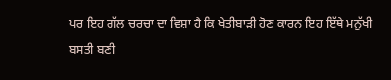ਪਰ ਇਹ ਗੱਲ ਚਰਚਾ ਦਾ ਵਿਸ਼ਾ ਹੈ ਕਿ ਖੇਤੀਬਾੜੀ ਹੋਣ ਕਾਰਨ ਇਹ ਇੱਥੇ ਮਨੁੱਖੀ ਬਸਤੀ ਬਣੀ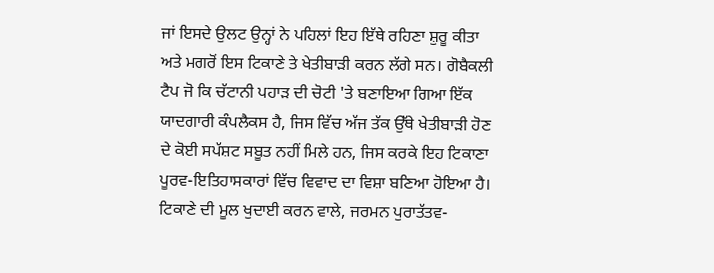ਜਾਂ ਇਸਦੇ ਉਲਟ ਉਨ੍ਹਾਂ ਨੇ ਪਹਿਲਾਂ ਇਹ ਇੱਥੇ ਰਹਿਣਾ ਸ਼ੁਰੂ ਕੀਤਾ ਅਤੇ ਮਗਰੋਂ ਇਸ ਟਿਕਾਣੇ ਤੇ ਖੇਤੀਬਾੜੀ ਕਰਨ ਲੱਗੇ ਸਨ। ਗੋਬੈਕਲੀ ਟੈਪ ਜੋ ਕਿ ਚੱਟਾਨੀ ਪਹਾੜ ਦੀ ਚੋਟੀ 'ਤੇ ਬਣਾਇਆ ਗਿਆ ਇੱਕ ਯਾਦਗਾਰੀ ਕੰਪਲੈਕਸ ਹੈ, ਜਿਸ ਵਿੱਚ ਅੱਜ ਤੱਕ ਉੱਥੇ ਖੇਤੀਬਾੜੀ ਹੋਣ ਦੇ ਕੋਈ ਸਪੱਸ਼ਟ ਸਬੂਤ ਨਹੀਂ ਮਿਲੇ ਹਨ, ਜਿਸ ਕਰਕੇ ਇਹ ਟਿਕਾਣਾ ਪੂਰਵ-ਇਤਿਹਾਸਕਾਰਾਂ ਵਿੱਚ ਵਿਵਾਦ ਦਾ ਵਿਸ਼ਾ ਬਣਿਆ ਹੋਇਆ ਹੈ। ਟਿਕਾਣੇ ਦੀ ਮੂਲ ਖੁਦਾਈ ਕਰਨ ਵਾਲੇ, ਜਰਮਨ ਪੁਰਾਤੱਤਵ-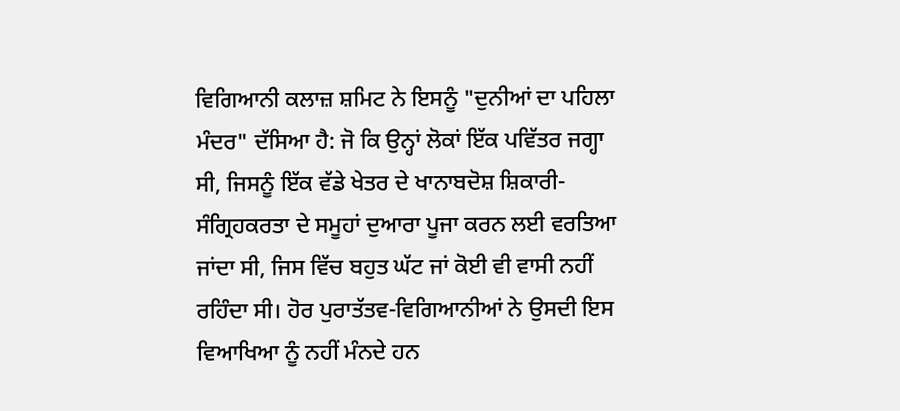ਵਿਗਿਆਨੀ ਕਲਾਜ਼ ਸ਼ਮਿਟ ਨੇ ਇਸਨੂੰ "ਦੁਨੀਆਂ ਦਾ ਪਹਿਲਾ ਮੰਦਰ" ਦੱਸਿਆ ਹੈ: ਜੋ ਕਿ ਉਨ੍ਹਾਂ ਲੋਕਾਂ ਇੱਕ ਪਵਿੱਤਰ ਜਗ੍ਹਾ ਸੀ, ਜਿਸਨੂੰ ਇੱਕ ਵੱਡੇ ਖੇਤਰ ਦੇ ਖਾਨਾਬਦੋਸ਼ ਸ਼ਿਕਾਰੀ-ਸੰਗ੍ਰਿਹਕਰਤਾ ਦੇ ਸਮੂਹਾਂ ਦੁਆਰਾ ਪੂਜਾ ਕਰਨ ਲਈ ਵਰਤਿਆ ਜਾਂਦਾ ਸੀ, ਜਿਸ ਵਿੱਚ ਬਹੁਤ ਘੱਟ ਜਾਂ ਕੋਈ ਵੀ ਵਾਸੀ ਨਹੀਂ ਰਹਿੰਦਾ ਸੀ। ਹੋਰ ਪੁਰਾਤੱਤਵ-ਵਿਗਿਆਨੀਆਂ ਨੇ ਉਸਦੀ ਇਸ ਵਿਆਖਿਆ ਨੂੰ ਨਹੀਂ ਮੰਨਦੇ ਹਨ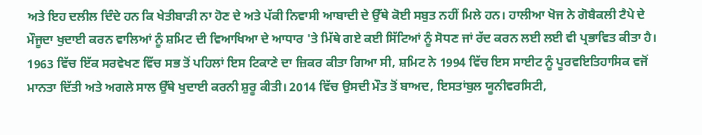ਅਤੇ ਇਹ ਦਲੀਲ ਦਿੰਦੇ ਹਨ ਕਿ ਖੇਤੀਬਾੜੀ ਨਾ ਹੋਣ ਦੇ ਅਤੇ ਪੱਕੀ ਨਿਵਾਸੀ ਆਬਾਦੀ ਦੇ ਉੱਥੇ ਕੋਈ ਸਬੁਤ ਨਹੀਂ ਮਿਲੇ ਹਨ। ਹਾਲੀਆ ਖੋਜ ਨੇ ਗੋਬੈਕਲੀ ਟੈਪੇ ਦੇ ਮੌਜੂਦਾ ਖੁਦਾਈ ਕਰਨ ਵਾਲਿਆਂ ਨੂੰ ਸ਼ਮਿਟ ਦੀ ਵਿਆਖਿਆ ਦੇ ਆਧਾਰ 'ਤੇ ਮਿੱਥੇ ਗਏ ਕਈ ਸਿੱਟਿਆਂ ਨੂੰ ਸੋਧਣ ਜਾਂ ਰੱਦ ਕਰਨ ਲਈ ਲਈ ਵੀ ਪ੍ਰਭਾਵਿਤ ਕੀਤਾ ਹੈ।
1963 ਵਿੱਚ ਇੱਕ ਸਰਵੇਖਣ ਵਿੱਚ ਸਭ ਤੋਂ ਪਹਿਲਾਂ ਇਸ ਟਿਕਾਣੇ ਦਾ ਜ਼ਿਕਰ ਕੀਤਾ ਗਿਆ ਸੀ, ਸ਼ਮਿਟ ਨੇ 1994 ਵਿੱਚ ਇਸ ਸਾਈਟ ਨੂੰ ਪੂਰਵਇਤਿਹਾਸਿਕ ਵਜੋਂ ਮਾਨਤਾ ਦਿੱਤੀ ਅਤੇ ਅਗਲੇ ਸਾਲ ਉੱਥੇ ਖੁਦਾਈ ਕਰਨੀ ਸ਼ੁਰੂ ਕੀਤੀ। 2014 ਵਿੱਚ ਉਸਦੀ ਮੌਤ ਤੋਂ ਬਾਅਦ, ਇਸਤਾਂਬੁਲ ਯੂਨੀਵਰਸਿਟੀ,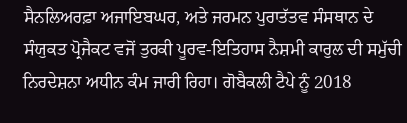ਸੈਨਲਿਅਰਫ਼ਾ ਅਜਾਇਬਘਰ, ਅਤੇ ਜਰਮਨ ਪੁਰਾਤੱਤਵ ਸੰਸਥਾਨ ਦੇ ਸੰਯੁਕਤ ਪ੍ਰੋਜੈਕਟ ਵਜੋਂ ਤੁਰਕੀ ਪੂਰਵ-ਇਤਿਹਾਸ ਨੈਸ਼ਮੀ ਕਾਰੁਲ ਦੀ ਸਮੁੱਚੀ ਨਿਰਦੇਸ਼ਨਾ ਅਧੀਨ ਕੰਮ ਜਾਰੀ ਰਿਹਾ। ਗੋਬੈਕਲੀ ਟੈਪੇ ਨੂੰ 2018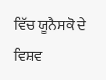ਵਿੱਚ ਯੂਨੈਸਕੋ ਦੇ ਵਿਸ਼ਵ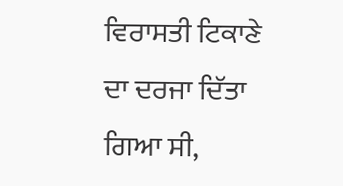ਵਿਰਾਸਤੀ ਟਿਕਾਣੇ ਦਾ ਦਰਜਾ ਦਿੱਤਾ ਗਿਆ ਸੀ,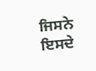ਜਿਸਨੇ ਇਸਦੇ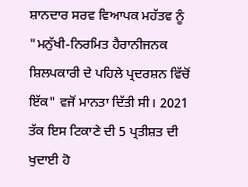ਸ਼ਾਨਦਾਰ ਸਰਵ ਵਿਆਪਕ ਮਹੱਤਵ ਨੂੰ "ਮਨੁੱਖੀ-ਨਿਰਮਿਤ ਹੈਰਾਨੀਜਨਕ ਸ਼ਿਲਪਕਾਰੀ ਦੇ ਪਹਿਲੇ ਪ੍ਰਦਰਸ਼ਨ ਵਿੱਚੋਂ ਇੱਕ" ਵਜੋਂ ਮਾਨਤਾ ਦਿੱਤੀ ਸੀ। 2021 ਤੱਕ ਇਸ ਟਿਕਾਣੇ ਦੀ 5 ਪ੍ਰਤੀਸ਼ਤ ਦੀ ਖੁਦਾਈ ਹੋ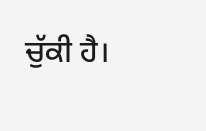ਚੁੱਕੀ ਹੈ।